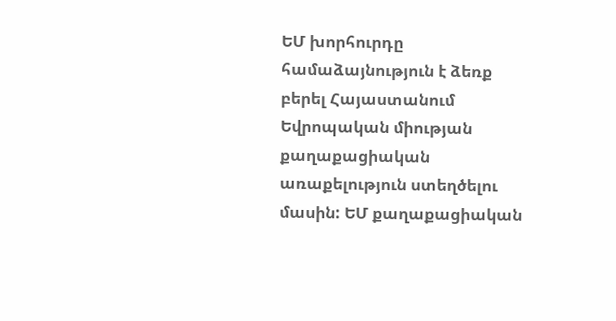ԵՄ խորհուրդը համաձայնություն է ձեռք բերել Հայաստանում Եվրոպական միության քաղաքացիական առաքելություն ստեղծելու մասին: ԵՄ քաղաքացիական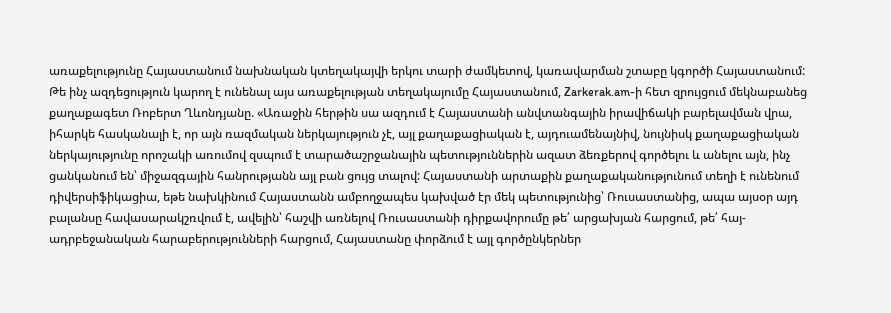առաքելությունը Հայաստանում նախնական կտեղակայվի երկու տարի ժամկետով, կառավարման շտաբը կգործի Հայաստանում:
Թե ինչ ազդեցություն կարող է ունենալ այս առաքելության տեղակայումը Հայաստանում, Zarkerak.am-ի հետ զրույցում մեկնաբանեց քաղաքագետ Ռոբերտ Ղևոնդյանը. «Առաջին հերթին սա ազդում է Հայաստանի անվտանգային իրավիճակի բարելավման վրա, իհարկե հասկանալի է, որ այն ռազմական ներկայություն չէ, այլ քաղաքացիական է, այդուամենայնիվ, նույնիսկ քաղաքացիական ներկայությունը որոշակի առումով զսպում է տարածաշրջանային պետություններին ազատ ձեռքերով գործելու և անելու այն, ինչ ցանկանում են՝ միջազգային հանրությանն այլ բան ցույց տալով: Հայաստանի արտաքին քաղաքականությունում տեղի է ունենում դիվերսիֆիկացիա, եթե նախկինում Հայաստանն ամբողջապես կախված էր մեկ պետությունից՝ Ռուսաստանից, ապա այսօր այդ բալանսը հավասարակշռվում է, ավելին՝ հաշվի առնելով Ռուսաստանի դիրքավորումը թե՛ արցախյան հարցում, թե՛ հայ-ադրբեջանական հարաբերությունների հարցում, Հայաստանը փորձում է այլ գործընկերներ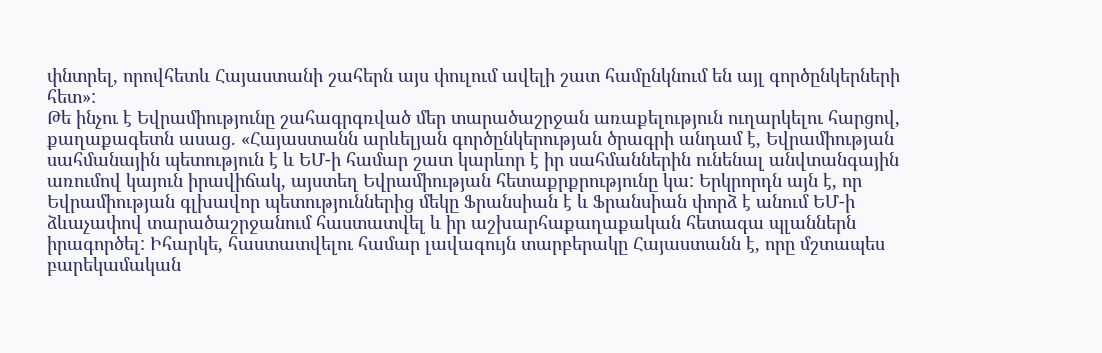փնտրել, որովհետև Հայաստանի շահերն այս փուլում ավելի շատ համընկնում են այլ գործընկերների հետ»:
Թե ինչու է Եվրամիությունը շահագրգռված մեր տարածաշրջան առաքելություն ուղարկելու հարցով, քաղաքագետն ասաց. «Հայաստանն արևելյան գործընկերության ծրագրի անդամ է, Եվրամիության սահմանային պետություն է և ԵՄ-ի համար շատ կարևոր է իր սահմաններին ունենալ անվտանգային առումով կայուն իրավիճակ, այստեղ Եվրամիության հետաքրքրությունը կա: Երկրորդն այն է, որ Եվրամիության գլխավոր պետություններից մեկը Ֆրանսիան է և Ֆրանսիան փորձ է անում ԵՄ-ի ձևաչափով տարածաշրջանում հաստատվել և իր աշխարհաքաղաքական հետագա պլաններն իրագործել: Իհարկե, հաստատվելու համար լավագույն տարբերակը Հայաստանն է, որը մշտապես բարեկամական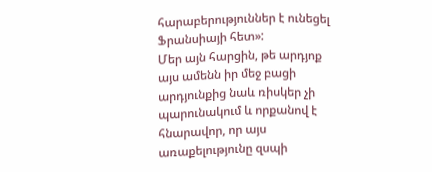հարաբերություններ է ունեցել Ֆրանսիայի հետ»:
Մեր այն հարցին, թե արդյոք այս ամենն իր մեջ բացի արդյունքից նաև ռիսկեր չի պարունակում և որքանով է հնարավոր, որ այս առաքելությունը զսպի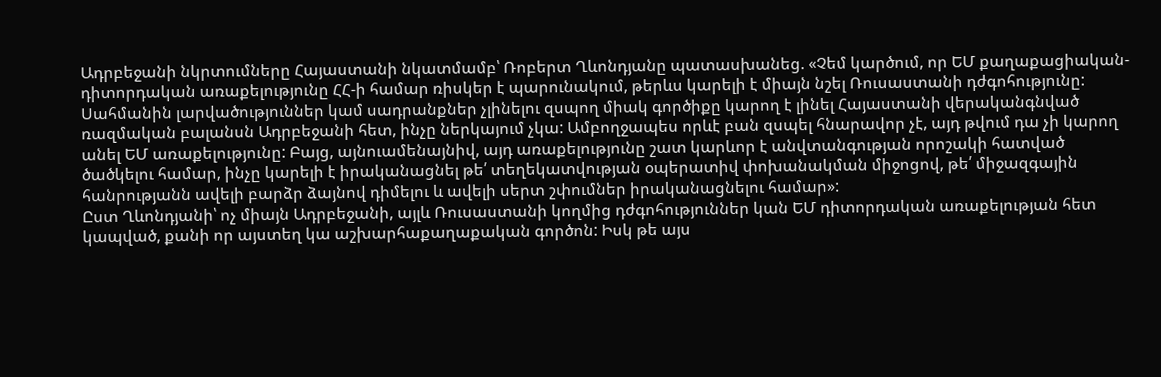Ադրբեջանի նկրտումները Հայաստանի նկատմամբ՝ Ռոբերտ Ղևոնդյանը պատասխանեց. «Չեմ կարծում, որ ԵՄ քաղաքացիական-դիտորդական առաքելությունը ՀՀ-ի համար ռիսկեր է պարունակում, թերևս կարելի է միայն նշել Ռուսաստանի դժգոհությունը: Սահմանին լարվածություններ կամ սադրանքներ չլինելու զսպող միակ գործիքը կարող է լինել Հայաստանի վերականգնված ռազմական բալանսն Ադրբեջանի հետ, ինչը ներկայում չկա: Ամբողջապես որևէ բան զսպել հնարավոր չէ, այդ թվում դա չի կարող անել ԵՄ առաքելությունը: Բայց, այնուամենայնիվ, այդ առաքելությունը շատ կարևոր է անվտանգության որոշակի հատված ծածկելու համար, ինչը կարելի է իրականացնել թե՛ տեղեկատվության օպերատիվ փոխանակման միջոցով, թե՛ միջազգային հանրությանն ավելի բարձր ձայնով դիմելու և ավելի սերտ շփումներ իրականացնելու համար»:
Ըստ Ղևոնդյանի՝ ոչ միայն Ադրբեջանի, այլև Ռուսաստանի կողմից դժգոհություններ կան ԵՄ դիտորդական առաքելության հետ կապված, քանի որ այստեղ կա աշխարհաքաղաքական գործոն: Իսկ թե այս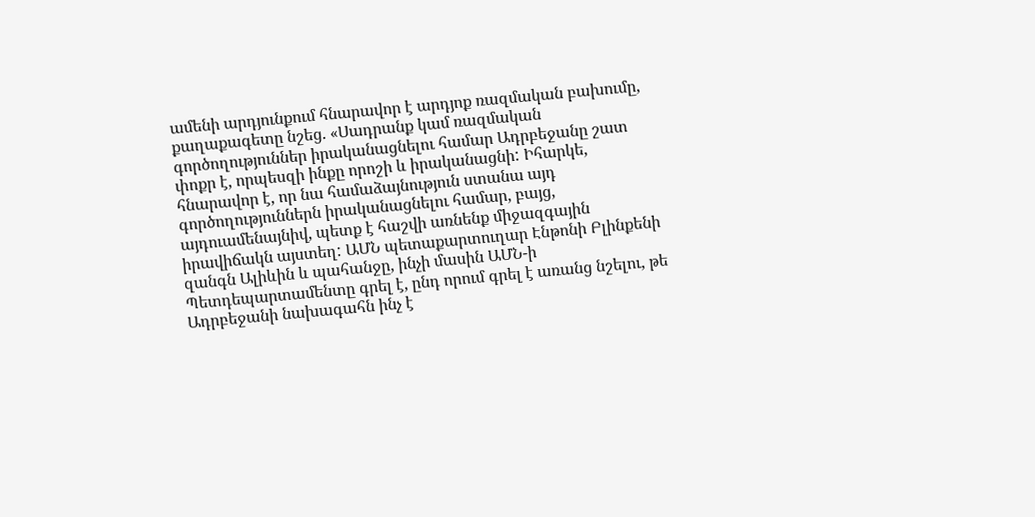ամենի արդյունքում հնարավոր է արդյոք ռազմական բախումը, քաղաքագետը նշեց. «Սադրանք կամ ռազմական գործողություններ իրականացնելու համար Ադրբեջանը շատ փոքր է, որպեսզի ինքը որոշի և իրականացնի: Իհարկե, հնարավոր է, որ նա համաձայնություն ստանա այդ գործողություններն իրականացնելու համար, բայց, այդուամենայնիվ, պետք է հաշվի առնենք միջազգային իրավիճակն այստեղ: ԱՄՆ պետաքարտուղար Էնթոնի Բլինքենի զանգն Ալիևին և պահանջը, ինչի մասին ԱՄՆ-ի Պետդեպարտամենտը գրել է, ընդ որում գրել է առանց նշելու, թե Ադրբեջանի նախագահն ինչ է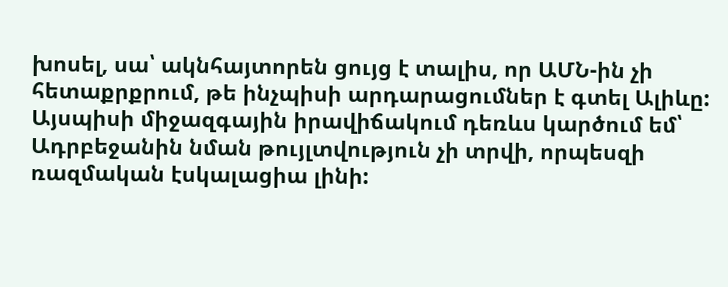խոսել, սա՝ ակնհայտորեն ցույց է տալիս, որ ԱՄՆ-ին չի հետաքրքրում, թե ինչպիսի արդարացումներ է գտել Ալիևը: Այսպիսի միջազգային իրավիճակում դեռևս կարծում եմ՝ Ադրբեջանին նման թույլտվություն չի տրվի, որպեսզի ռազմական էսկալացիա լինի: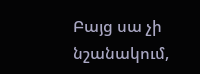Բայց սա չի նշանակում,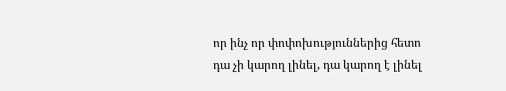որ ինչ որ փոփոխություններից հետո դա չի կարող լինել, դա կարող է լինել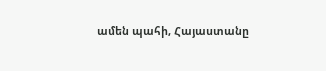ամեն պահի, Հայաստանը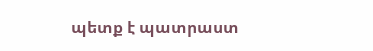պետք է պատրաստ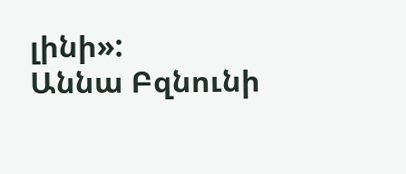լինի»:
Աննա Բզնունի